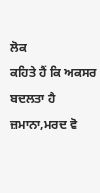ਲੋਕ
ਕਹਿਤੇ ਹੈਂ ਕਿ ਅਕਸਰ ਬਦਲਤਾ ਹੈ
ਜ਼ਮਾਨਾ,ਮਰਦ ਵੋ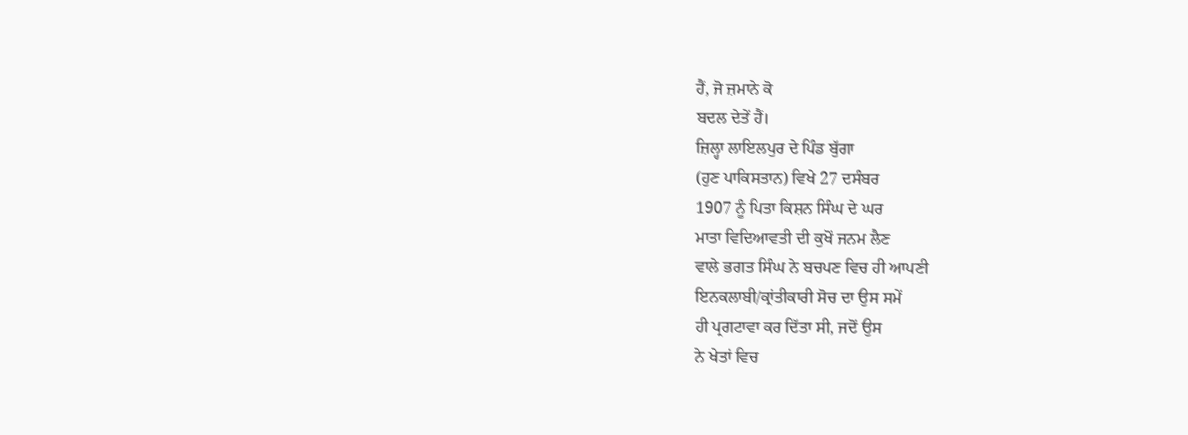ਹੈਂ, ਜੋ ਜ਼ਮਾਨੇ ਕੋ
ਬਦਲ ਦੇਤੇਂ ਹੈਂ।
ਜ਼ਿਲ੍ਹਾ ਲਾਇਲਪੁਰ ਦੇ ਪਿੰਡ ਬੁੱਗਾ
(ਹੁਣ ਪਾਕਿਸਤਾਨ) ਵਿਖੇ 27 ਦਸੰਬਰ
1907 ਨੂੰ ਪਿਤਾ ਕਿਸ਼ਨ ਸਿੰਘ ਦੇ ਘਰ
ਮਾਤਾ ਵਿਦਿਆਵਤੀ ਦੀ ਕੁਖੋਂ ਜਨਮ ਲੈਣ
ਵਾਲੇ ਭਗਤ ਸਿੰਘ ਨੇ ਬਚਪਣ ਵਿਚ ਹੀ ਆਪਣੀ
ਇਨਕਲਾਬੀ/ਕ੍ਰਾਂਤੀਕਾਰੀ ਸੋਚ ਦਾ ਉਸ ਸਮੇਂ
ਹੀ ਪ੍ਰਗਟਾਵਾ ਕਰ ਦਿੱਤਾ ਸੀ, ਜਦੋਂ ਉਸ
ਨੇ ਖੇਤਾਂ ਵਿਚ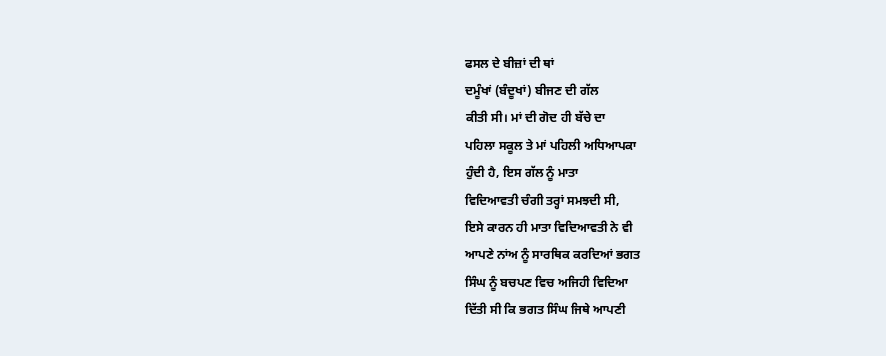ਫਸਲ ਦੇ ਬੀਜ਼ਾਂ ਦੀ ਥਾਂ
ਦਮੂੰਖਾਂ (ਬੰਦੂਖਾਂ) ਬੀਜਣ ਦੀ ਗੱਲ
ਕੀਤੀ ਸੀ। ਮਾਂ ਦੀ ਗੋਦ ਹੀ ਬੱਚੇ ਦਾ
ਪਹਿਲਾ ਸਕੂਲ ਤੇ ਮਾਂ ਪਹਿਲੀ ਅਧਿਆਪਕਾ
ਹੁੰਦੀ ਹੈ, ਇਸ ਗੱਲ ਨੂੰ ਮਾਤਾ
ਵਿਦਿਆਵਤੀ ਚੰਗੀ ਤਰ੍ਹਾਂ ਸਮਝਦੀ ਸੀ,
ਇਸੇ ਕਾਰਨ ਹੀ ਮਾਤਾ ਵਿਦਿਆਵਤੀ ਨੇ ਵੀ
ਆਪਣੇ ਨਾਂਅ ਨੂੰ ਸਾਰਥਿਕ ਕਰਦਿਆਂ ਭਗਤ
ਸਿੰਘ ਨੂੰ ਬਚਪਣ ਵਿਚ ਅਜਿਹੀ ਵਿਦਿਆ
ਦਿੱਤੀ ਸੀ ਕਿ ਭਗਤ ਸਿੰਘ ਜਿਥੇ ਆਪਣੀ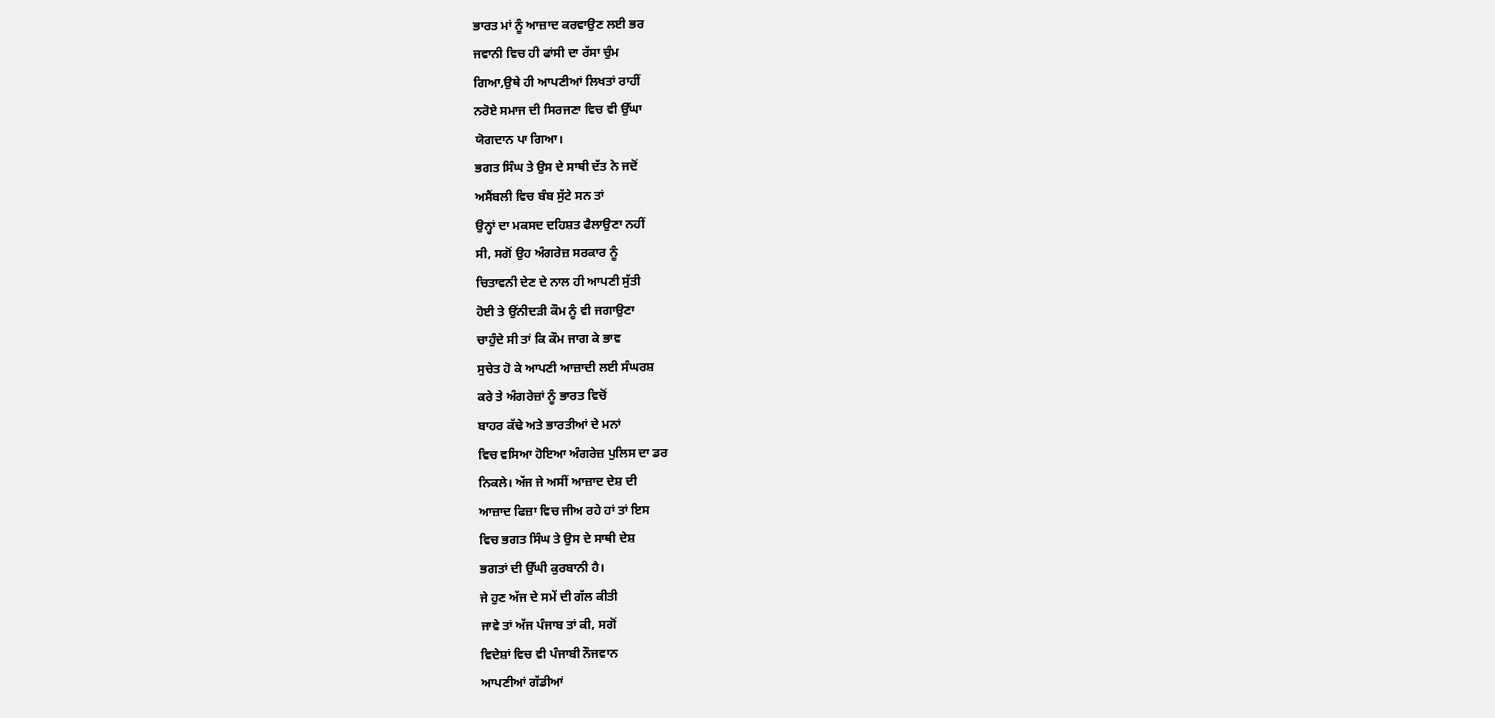ਭਾਰਤ ਮਾਂ ਨੂੰ ਆਜ਼ਾਦ ਕਰਵਾਉਣ ਲਈ ਭਰ
ਜਵਾਨੀ ਵਿਚ ਹੀ ਫਾਂਸੀ ਦਾ ਰੱਸਾ ਚੁੰਮ
ਗਿਆ,ਉਥੇ ਹੀ ਆਪਣੀਆਂ ਲਿਖਤਾਂ ਰਾਹੀਂ
ਨਰੋਏ ਸਮਾਜ ਦੀ ਸਿਰਜਣਾ ਵਿਚ ਵੀ ਉੱਘਾ
ਯੋਗਦਾਨ ਪਾ ਗਿਆ।
ਭਗਤ ਸਿੰਘ ਤੇ ਉਸ ਦੇ ਸਾਥੀ ਦੱਤ ਨੇ ਜਦੋਂ
ਅਸੈਂਬਲੀ ਵਿਚ ਬੰਬ ਸੁੱਟੇ ਸਨ ਤਾਂ
ਉਨ੍ਹਾਂ ਦਾ ਮਕਸਦ ਦਹਿਸ਼ਤ ਫੈਲਾਉਣਾ ਨਹੀਂ
ਸੀ, ਸਗੋਂ ਉਹ ਅੰਗਰੇਜ਼ ਸਰਕਾਰ ਨੂੰ
ਚਿਤਾਵਨੀ ਦੇਣ ਦੇ ਨਾਲ ਹੀ ਆਪਣੀ ਸੁੱਤੀ
ਹੋਈ ਤੇ ਉਂਨੀਦੜੀ ਕੌਮ ਨੂੰ ਵੀ ਜਗਾਉਣਾ
ਚਾਹੁੰਦੇ ਸੀ ਤਾਂ ਕਿ ਕੌਮ ਜਾਗ ਕੇ ਭਾਵ
ਸੁਚੇਤ ਹੋ ਕੇ ਆਪਣੀ ਆਜ਼ਾਦੀ ਲਈ ਸੰਘਰਸ਼
ਕਰੇ ਤੇ ਅੰਗਰੇਜ਼ਾਂ ਨੂੰ ਭਾਰਤ ਵਿਚੋਂ
ਬਾਹਰ ਕੱਢੇ ਅਤੇ ਭਾਰਤੀਆਂ ਦੇ ਮਨਾਂ
ਵਿਚ ਵਸਿਆ ਹੋਇਆ ਅੰਗਰੇਜ਼ ਪੁਲਿਸ ਦਾ ਡਰ
ਨਿਕਲੇ। ਅੱਜ ਜੇ ਅਸੀਂ ਆਜ਼ਾਦ ਦੇਸ਼ ਦੀ
ਆਜ਼ਾਦ ਫਿਜ਼ਾ ਵਿਚ ਜੀਅ ਰਹੇ ਹਾਂ ਤਾਂ ਇਸ
ਵਿਚ ਭਗਤ ਸਿੰਘ ਤੇ ਉਸ ਦੇ ਸਾਥੀ ਦੇਸ਼
ਭਗਤਾਂ ਦੀ ਉੱਘੀ ਕੁਰਬਾਨੀ ਹੈ।
ਜੇ ਹੁਣ ਅੱਜ ਦੇ ਸਮੇਂ ਦੀ ਗੱਲ ਕੀਤੀ
ਜਾਵੇ ਤਾਂ ਅੱਜ ਪੰਜਾਬ ਤਾਂ ਕੀ, ਸਗੋਂ
ਵਿਦੇਸ਼ਾਂ ਵਿਚ ਵੀ ਪੰਜਾਬੀ ਨੌਜਵਾਨ
ਆਪਣੀਆਂ ਗੱਡੀਆਂ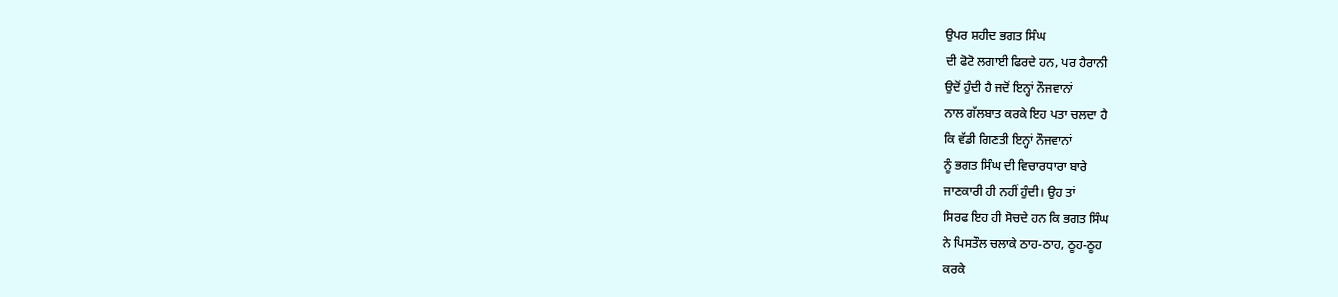ਉਪਰ ਸ਼ਹੀਦ ਭਗਤ ਸਿੰਘ
ਦੀ ਫੋਟੋ ਲਗਾਈ ਫਿਰਦੇ ਹਨ, ਪਰ ਹੈਰਾਨੀ
ਉਦੋਂ ਹੁੰਦੀ ਹੈ ਜਦੋਂ ਇਨ੍ਹਾਂ ਨੌਜਵਾਨਾਂ
ਨਾਲ ਗੱਲਬਾਤ ਕਰਕੇ ਇਹ ਪਤਾ ਚਲਦਾ ਹੈ
ਕਿ ਵੱਡੀ ਗਿਣਤੀ ਇਨ੍ਹਾਂ ਨੌਜਵਾਨਾਂ
ਨੂੰ ਭਗਤ ਸਿੰਘ ਦੀ ਵਿਚਾਰਧਾਰਾ ਬਾਰੇ
ਜਾਣਕਾਰੀ ਹੀ ਨਹੀਂ ਹੁੰਦੀ। ਉਹ ਤਾਂ
ਸਿਰਫ ਇਹ ਹੀ ਸੋਚਦੇ ਹਨ ਕਿ ਭਗਤ ਸਿੰਘ
ਨੇ ਪਿਸਤੌਲ ਚਲਾਕੇ ਠਾਹ-ਠਾਹ, ਠੂਹ-ਠੂਹ
ਕਰਕੇ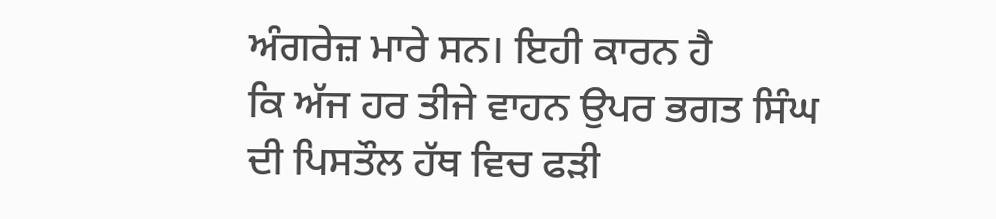ਅੰਗਰੇਜ਼ ਮਾਰੇ ਸਨ। ਇਹੀ ਕਾਰਨ ਹੈ
ਕਿ ਅੱਜ ਹਰ ਤੀਜੇ ਵਾਹਨ ਉਪਰ ਭਗਤ ਸਿੰਘ
ਦੀ ਪਿਸਤੌਲ ਹੱਥ ਵਿਚ ਫੜੀ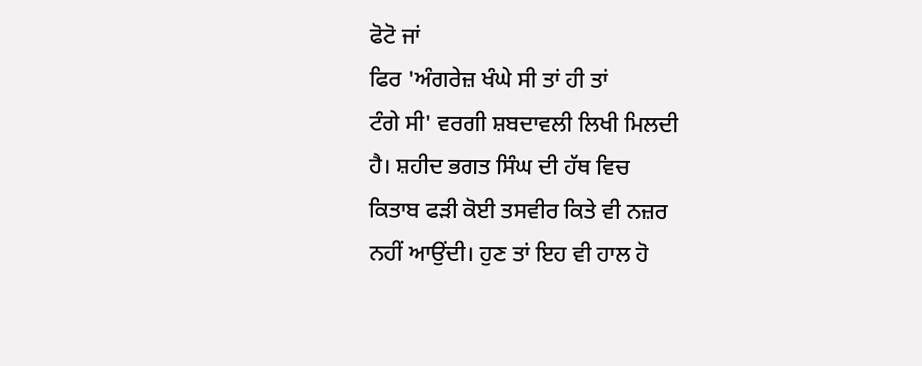ਫੋਟੋ ਜਾਂ
ਫਿਰ 'ਅੰਗਰੇਜ਼ ਖੰਘੇ ਸੀ ਤਾਂ ਹੀ ਤਾਂ
ਟੰਗੇ ਸੀ' ਵਰਗੀ ਸ਼ਬਦਾਵਲੀ ਲਿਖੀ ਮਿਲਦੀ
ਹੈ। ਸ਼ਹੀਦ ਭਗਤ ਸਿੰਘ ਦੀ ਹੱਥ ਵਿਚ
ਕਿਤਾਬ ਫੜੀ ਕੋਈ ਤਸਵੀਰ ਕਿਤੇ ਵੀ ਨਜ਼ਰ
ਨਹੀਂ ਆਉਂਦੀ। ਹੁਣ ਤਾਂ ਇਹ ਵੀ ਹਾਲ ਹੋ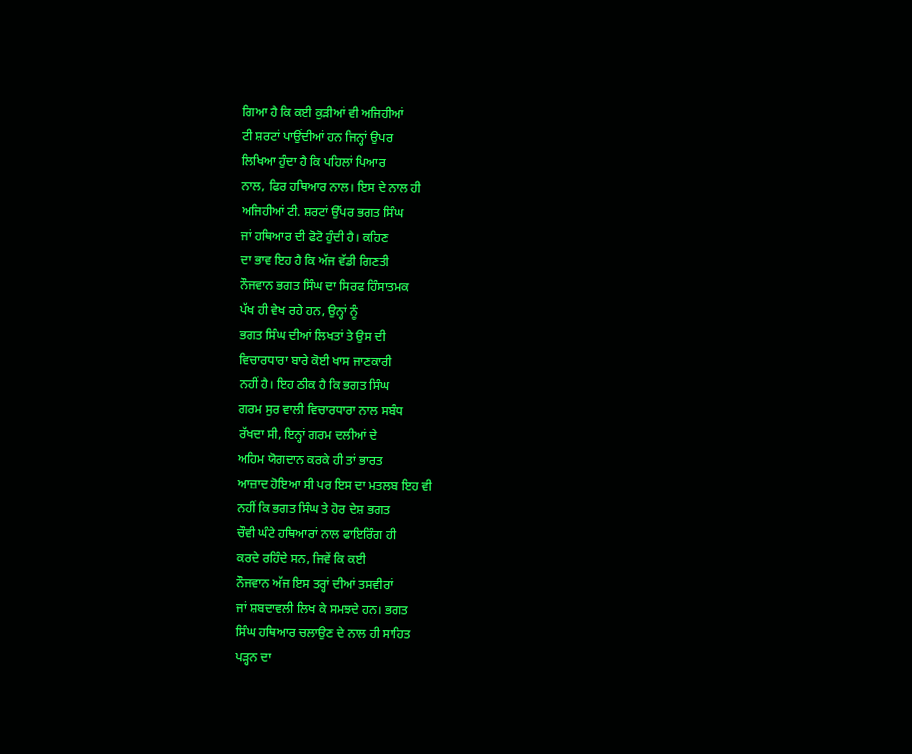ਗਿਆ ਹੈ ਕਿ ਕਈ ਕੁੜੀਆਂ ਵੀ ਅਜਿਹੀਆਂ
ਟੀ ਸ਼ਰਟਾਂ ਪਾਉਂਦੀਆਂ ਹਨ ਜਿਨ੍ਹਾਂ ਉਪਰ
ਲਿਖਿਆ ਹੁੰਦਾ ਹੈ ਕਿ ਪਹਿਲਾਂ ਪਿਆਰ
ਨਾਲ, ਫਿਰ ਹਥਿਆਰ ਨਾਲ। ਇਸ ਦੇ ਨਾਲ ਹੀ
ਅਜਿਹੀਆਂ ਟੀ. ਸ਼ਰਟਾਂ ਉੱਪਰ ਭਗਤ ਸਿੰਘ
ਜਾਂ ਹਥਿਆਰ ਦੀ ਫੋਟੋ ਹੁੰਦੀ ਹੈ। ਕਹਿਣ
ਦਾ ਭਾਵ ਇਹ ਹੈ ਕਿ ਅੱਜ ਵੱਡੀ ਗਿਣਤੀ
ਨੌਜਵਾਨ ਭਗਤ ਸਿੰਘ ਦਾ ਸਿਰਫ ਹਿੰਸਾਤਮਕ
ਪੱਖ ਹੀ ਵੇਖ ਰਹੇ ਹਨ, ਉਨ੍ਹਾਂ ਨੂੰ
ਭਗਤ ਸਿੰਘ ਦੀਆਂ ਲਿਖਤਾਂ ਤੇ ਉਸ ਦੀ
ਵਿਚਾਰਧਾਰਾ ਬਾਰੇ ਕੋਈ ਖਾਸ ਜਾਣਕਾਰੀ
ਨਹੀਂ ਹੈ। ਇਹ ਠੀਕ ਹੈ ਕਿ ਭਗਤ ਸਿੰਘ
ਗਰਮ ਸੁਰ ਵਾਲੀ ਵਿਚਾਰਧਾਰਾ ਨਾਲ ਸਬੰਧ
ਰੱਖਦਾ ਸੀ, ਇਨ੍ਹਾਂ ਗਰਮ ਦਲੀਆਂ ਦੇ
ਅਹਿਮ ਯੋਗਦਾਨ ਕਰਕੇ ਹੀ ਤਾਂ ਭਾਰਤ
ਆਜ਼ਾਦ ਹੋਇਆ ਸੀ ਪਰ ਇਸ ਦਾ ਮਤਲਬ ਇਹ ਵੀ
ਨਹੀਂ ਕਿ ਭਗਤ ਸਿੰਘ ਤੇ ਹੋਰ ਦੇਸ਼ ਭਗਤ
ਚੌਵੀ ਘੰਟੇ ਹਥਿਆਰਾਂ ਨਾਲ ਫਾਇਰਿੰਗ ਹੀ
ਕਰਦੇ ਰਹਿੰਦੇ ਸਨ, ਜਿਵੇਂ ਕਿ ਕਈ
ਨੌਜਵਾਨ ਅੱਜ ਇਸ ਤਰ੍ਹਾਂ ਦੀਆਂ ਤਸਵੀਰਾਂ
ਜਾਂ ਸ਼ਬਦਾਵਲੀ ਲਿਖ ਕੇ ਸਮਝਦੇ ਹਨ। ਭਗਤ
ਸਿੰਘ ਹਥਿਆਰ ਚਲਾਉਣ ਦੇ ਨਾਲ ਹੀ ਸਾਹਿਤ
ਪੜ੍ਹਨ ਦਾ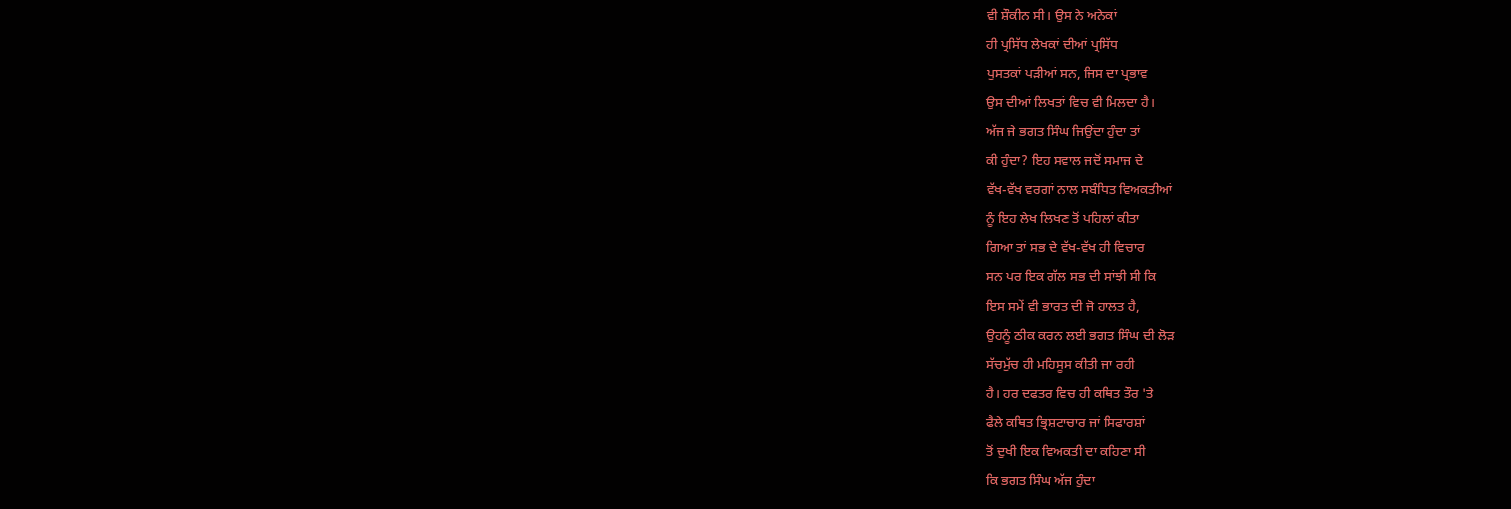ਵੀ ਸ਼ੌਕੀਨ ਸੀ। ਉਸ ਨੇ ਅਨੇਕਾਂ
ਹੀ ਪ੍ਰਸਿੱਧ ਲੇਖਕਾਂ ਦੀਆਂ ਪ੍ਰਸਿੱਧ
ਪੁਸਤਕਾਂ ਪੜੀਆਂ ਸਨ, ਜਿਸ ਦਾ ਪ੍ਰਭਾਵ
ਉਸ ਦੀਆਂ ਲਿਖਤਾਂ ਵਿਚ ਵੀ ਮਿਲਦਾ ਹੈ।
ਅੱਜ ਜੇ ਭਗਤ ਸਿੰਘ ਜਿਉਂਦਾ ਹੁੰਦਾ ਤਾਂ
ਕੀ ਹੁੰਦਾ? ਇਹ ਸਵਾਲ ਜਦੋਂ ਸਮਾਜ ਦੇ
ਵੱਖ-ਵੱਖ ਵਰਗਾਂ ਨਾਲ ਸਬੰਧਿਤ ਵਿਅਕਤੀਆਂ
ਨੂੰ ਇਹ ਲੇਖ ਲਿਖਣ ਤੋਂ ਪਹਿਲਾਂ ਕੀਤਾ
ਗਿਆ ਤਾਂ ਸਭ ਦੇ ਵੱਖ-ਵੱਖ ਹੀ ਵਿਚਾਰ
ਸਨ ਪਰ ਇਕ ਗੱਲ ਸਭ ਦੀ ਸਾਂਝੀ ਸੀ ਕਿ
ਇਸ ਸਮੇਂ ਵੀ ਭਾਰਤ ਦੀ ਜੋ ਹਾਲਤ ਹੈ,
ਉਹਨੂੰ ਠੀਕ ਕਰਨ ਲਈ ਭਗਤ ਸਿੰਘ ਦੀ ਲੋੜ
ਸੱਚਮੁੱਚ ਹੀ ਮਹਿਸੂਸ ਕੀਤੀ ਜਾ ਰਹੀ
ਹੈ। ਹਰ ਦਫਤਰ ਵਿਚ ਹੀ ਕਥਿਤ ਤੌਰ 'ਤੇ
ਫੈਲੇ ਕਥਿਤ ਭ੍ਰਿਸ਼ਟਾਚਾਰ ਜਾਂ ਸਿਫਾਰਸ਼ਾਂ
ਤੋਂ ਦੁਖੀ ਇਕ ਵਿਅਕਤੀ ਦਾ ਕਹਿਣਾ ਸੀ
ਕਿ ਭਗਤ ਸਿੰਘ ਅੱਜ ਹੁੰਦਾ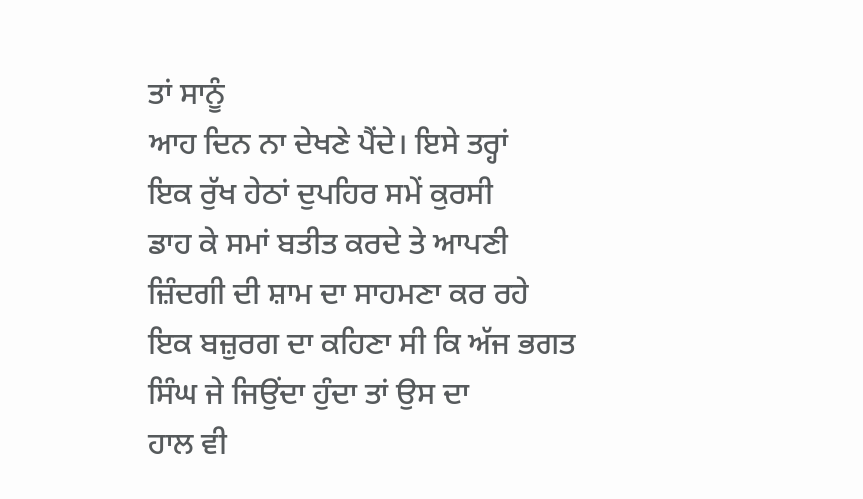ਤਾਂ ਸਾਨੂੰ
ਆਹ ਦਿਨ ਨਾ ਦੇਖਣੇ ਪੈਂਦੇ। ਇਸੇ ਤਰ੍ਹਾਂ
ਇਕ ਰੁੱਖ ਹੇਠਾਂ ਦੁਪਹਿਰ ਸਮੇਂ ਕੁਰਸੀ
ਡਾਹ ਕੇ ਸਮਾਂ ਬਤੀਤ ਕਰਦੇ ਤੇ ਆਪਣੀ
ਜ਼ਿੰਦਗੀ ਦੀ ਸ਼ਾਮ ਦਾ ਸਾਹਮਣਾ ਕਰ ਰਹੇ
ਇਕ ਬਜ਼ੁਰਗ ਦਾ ਕਹਿਣਾ ਸੀ ਕਿ ਅੱਜ ਭਗਤ
ਸਿੰਘ ਜੇ ਜਿਉਂਦਾ ਹੁੰਦਾ ਤਾਂ ਉਸ ਦਾ
ਹਾਲ ਵੀ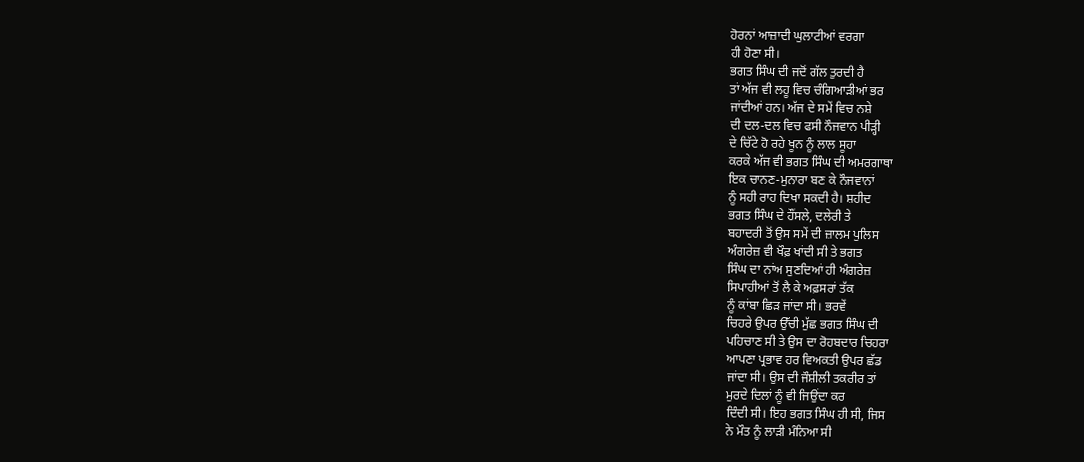ਹੋਰਨਾਂ ਆਜ਼ਾਦੀ ਘੁਲਾਟੀਆਂ ਵਰਗਾ
ਹੀ ਹੋਣਾ ਸੀ।
ਭਗਤ ਸਿੰਘ ਦੀ ਜਦੋਂ ਗੱਲ ਤੁਰਦੀ ਹੈ
ਤਾਂ ਅੱਜ ਵੀ ਲਹੂ ਵਿਚ ਚੰਗਿਆੜੀਆਂ ਭਰ
ਜਾਂਦੀਆਂ ਹਨ। ਅੱਜ ਦੇ ਸਮੇਂ ਵਿਚ ਨਸ਼ੇ
ਦੀ ਦਲ-ਦਲ ਵਿਚ ਫਸੀ ਨੌਜਵਾਨ ਪੀੜ੍ਹੀ
ਦੇ ਚਿੱਟੇ ਹੋ ਰਹੇ ਖੂਨ ਨੂੰ ਲਾਲ ਸੂਹਾ
ਕਰਕੇ ਅੱਜ ਵੀ ਭਗਤ ਸਿੰਘ ਦੀ ਅਮਰਗਾਥਾ
ਇਕ ਚਾਨਣ-ਮੁਨਾਰਾ ਬਣ ਕੇ ਨੌਜਵਾਨਾਂ
ਨੂੰ ਸਹੀ ਰਾਹ ਦਿਖਾ ਸਕਦੀ ਹੈ। ਸ਼ਹੀਦ
ਭਗਤ ਸਿੰਘ ਦੇ ਹੌਂਸਲੇ, ਦਲੇਰੀ ਤੇ
ਬਹਾਦਰੀ ਤੋਂ ਉਸ ਸਮੇਂ ਦੀ ਜ਼ਾਲਮ ਪੁਲਿਸ
ਅੰਗਰੇਜ਼ ਵੀ ਖੌਫ਼ ਖਾਂਦੀ ਸੀ ਤੇ ਭਗਤ
ਸਿੰਘ ਦਾ ਨਾਂਅ ਸੁਣਦਿਆਂ ਹੀ ਅੰਗਰੇਜ਼
ਸਿਪਾਹੀਆਂ ਤੋਂ ਲੈ ਕੇ ਅਫ਼ਸਰਾਂ ਤੱਕ
ਨੂੰ ਕਾਂਬਾ ਛਿੜ ਜਾਂਦਾ ਸੀ। ਭਰਵੇਂ
ਚਿਹਰੇ ਉਪਰ ਉੱਚੀ ਮੁੱਛ ਭਗਤ ਸਿੰਘ ਦੀ
ਪਹਿਚਾਣ ਸੀ ਤੇ ਉਸ ਦਾ ਰੋਹਬਦਾਰ ਚਿਹਰਾ
ਆਪਣਾ ਪ੍ਰਭਾਵ ਹਰ ਵਿਅਕਤੀ ਉਪਰ ਛੱਡ
ਜਾਂਦਾ ਸੀ। ਉਸ ਦੀ ਜੌਸ਼ੀਲੀ ਤਕਰੀਰ ਤਾਂ
ਮੁਰਦੇ ਦਿਲਾਂ ਨੂੰ ਵੀ ਜਿਉਂਦਾ ਕਰ
ਦਿੰਦੀ ਸੀ। ਇਹ ਭਗਤ ਸਿੰਘ ਹੀ ਸੀ, ਜਿਸ
ਨੇ ਮੌਤ ਨੂੰ ਲਾੜੀ ਮੰਨਿਆ ਸੀ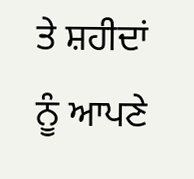ਤੇ ਸ਼ਹੀਦਾਂ
ਨੂੰ ਆਪਣੇ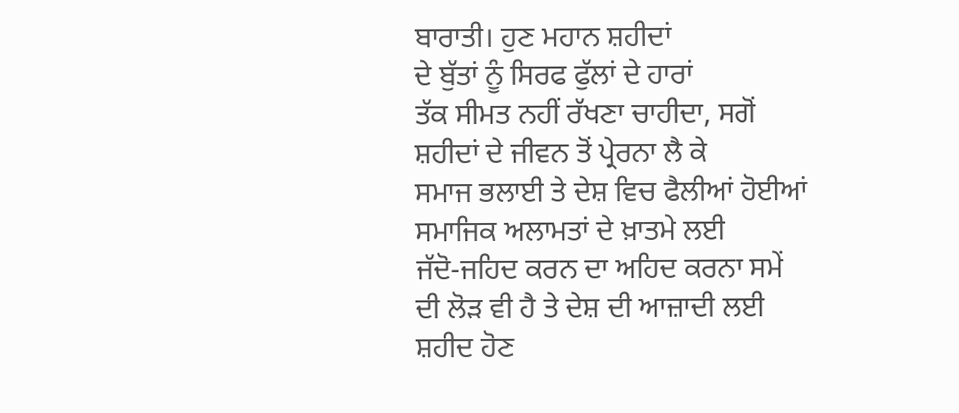ਬਾਰਾਤੀ। ਹੁਣ ਮਹਾਨ ਸ਼ਹੀਦਾਂ
ਦੇ ਬੁੱਤਾਂ ਨੂੰ ਸਿਰਫ ਫੁੱਲਾਂ ਦੇ ਹਾਰਾਂ
ਤੱਕ ਸੀਮਤ ਨਹੀਂ ਰੱਖਣਾ ਚਾਹੀਦਾ, ਸਗੋਂ
ਸ਼ਹੀਦਾਂ ਦੇ ਜੀਵਨ ਤੋਂ ਪ੍ਰੇਰਨਾ ਲੈ ਕੇ
ਸਮਾਜ ਭਲਾਈ ਤੇ ਦੇਸ਼ ਵਿਚ ਫੈਲੀਆਂ ਹੋਈਆਂ
ਸਮਾਜਿਕ ਅਲਾਮਤਾਂ ਦੇ ਖ਼ਾਤਮੇ ਲਈ
ਜੱਦੋ-ਜਹਿਦ ਕਰਨ ਦਾ ਅਹਿਦ ਕਰਨਾ ਸਮੇਂ
ਦੀ ਲੋੜ ਵੀ ਹੈ ਤੇ ਦੇਸ਼ ਦੀ ਆਜ਼ਾਦੀ ਲਈ
ਸ਼ਹੀਦ ਹੋਣ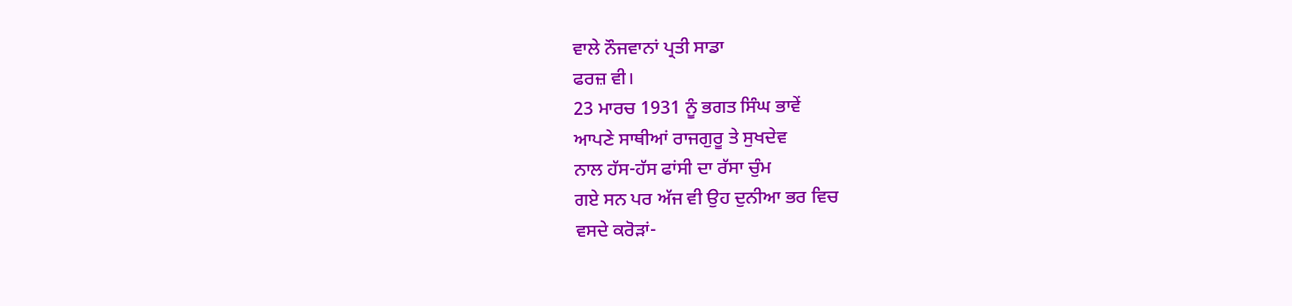ਵਾਲੇ ਨੌਜਵਾਨਾਂ ਪ੍ਰਤੀ ਸਾਡਾ
ਫਰਜ਼ ਵੀ।
23 ਮਾਰਚ 1931 ਨੂੰ ਭਗਤ ਸਿੰਘ ਭਾਵੇਂ
ਆਪਣੇ ਸਾਥੀਆਂ ਰਾਜਗੁਰੂ ਤੇ ਸੁਖਦੇਵ
ਨਾਲ ਹੱਸ-ਹੱਸ ਫਾਂਸੀ ਦਾ ਰੱਸਾ ਚੁੰਮ
ਗਏ ਸਨ ਪਰ ਅੱਜ ਵੀ ਉਹ ਦੁਨੀਆ ਭਰ ਵਿਚ
ਵਸਦੇ ਕਰੋੜਾਂ-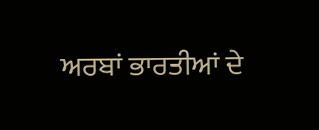ਅਰਬਾਂ ਭਾਰਤੀਆਂ ਦੇ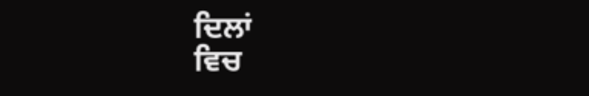ਦਿਲਾਂ
ਵਿਚ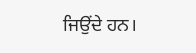ਜਿਉਂਦੇ ਹਨ।